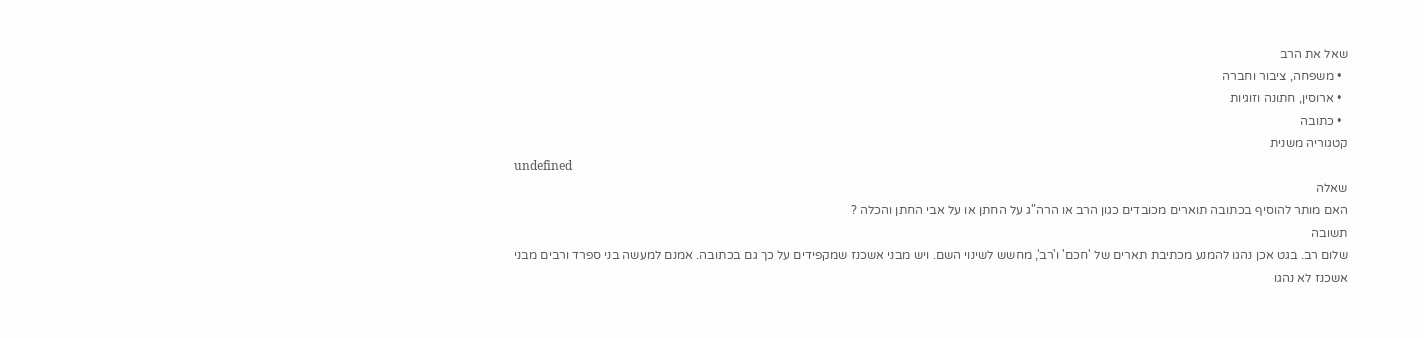שאל את הרב
  • משפחה, ציבור וחברה
  • ארוסין, חתונה וזוגיות
  • כתובה
קטגוריה משנית
undefined
שאלה
האם מותר להוסיף בכתובה תוארים מכובדים כגון הרב או הרה"ג על החתן או על אבי החתן והכלה ?
תשובה
שלום רב. בגט אכן נהגו להמנע מכתיבת תארים של 'חכם' ו'רב', מחשש לשינוי השם. ויש מבני אשכנז שמקפידים על כך גם בכתובה. אמנם למעשה בני ספרד ורבים מבני אשכנז לא נהגו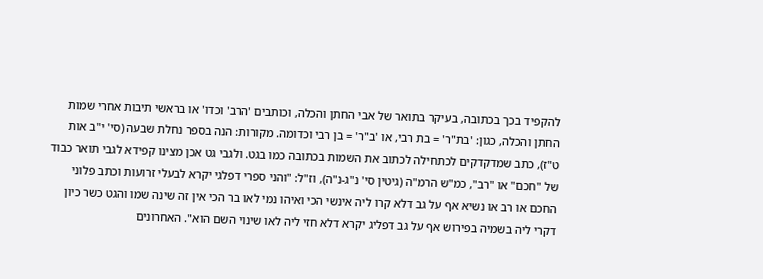להקפיד בכך בכתובה, בעיקר בתואר של אבי החתן והכלה, וכותבים 'הרב' וכדו' או בראשי תיבות אחרי שמות החתן והכלה, כגון: 'בת"ר' = בת רבי, או 'ב"ר' = בן רבי וכדומה. מקורות: הנה בספר נחלת שבעה (סי' י"ב אות ט"ז), כתב שמדקדקים לכתחילה לכתוב את השמות בכתובה כמו בגט. ולגבי גט אכן מצינו קפידא לגבי תואר כבוד של "חכם" או "רב", כמ"ש הרמ"ה (גיטין סי' נ"ג-נ"ה), וז"ל: "והני ספרי דפלגי יקרא לבעלי זרועות וכתב פלוני החכם או רב או נשיא אף על גב דלא קרו ליה אינשי הכי ואיהו נמי לאו בר הכי אין זה שינה שמו והגט כשר כיון דקרי ליה בשמיה בפירוש אף על גב דפליג יקרא דלא חזי ליה לאו שינוי השם הוא". האחרונים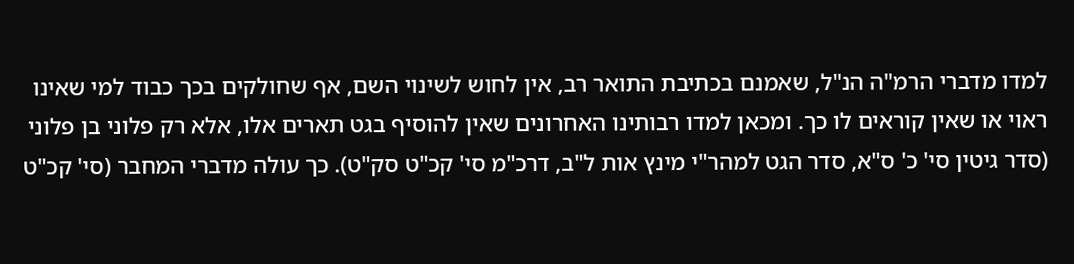למדו מדברי הרמ"ה הנ"ל, שאמנם בכתיבת התואר רב, אין לחוש לשינוי השם, אף שחולקים בכך כבוד למי שאינו ראוי או שאין קוראים לו כך. ומכאן למדו רבותינו האחרונים שאין להוסיף בגט תארים אלו, אלא רק פלוני בן פלוני (סדר גיטין סי' כ' ס"א, סדר הגט למהר"י מינץ אות ל"ב, דרכ"מ סי' קכ"ט סק"ט). כך עולה מדברי המחבר (סי' קכ"ט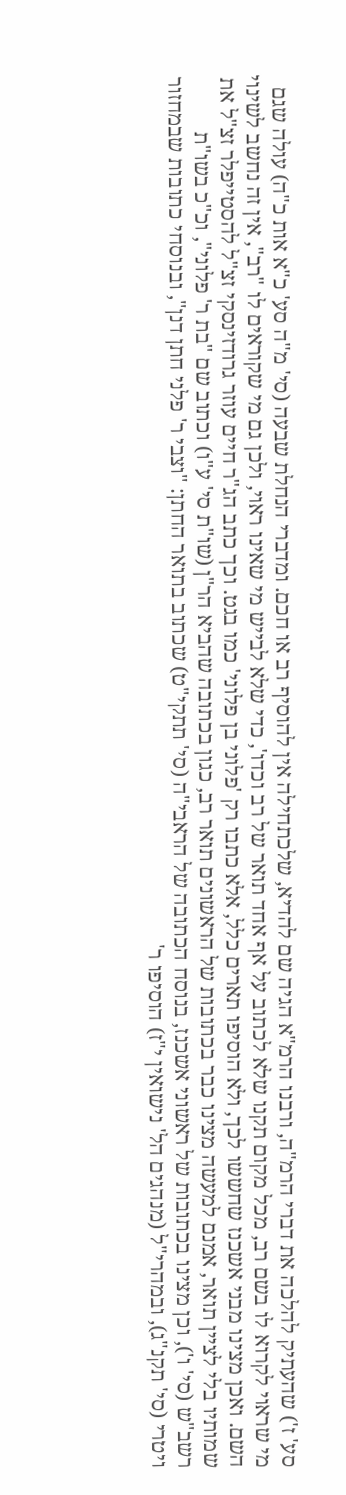סע' ז') שהעתיק להלכה את דברי הרמ"ה, ורבנו הרמ"א הגיה שם להדיא, שלכתחילה אין להוסיף רב או חכם. ומדברי הנחלת שבעה (סי' מ"ה סע' כ"א אות כ"ה) עולה שגם מי שראוי לקרוא לו בשם רב, מכל מקום תקנו שלא לכתוב על אף אחד תואר של רב וכדו', כדי שלא לבייש מי שאינו ראוי, ולכן גם מי שקוראים לו "רב", אין זה נחשב לשינוי השם. ואכן מצינו מבני אשכנז שחששו לכך, ולא הוסיפו תארים כלל, אלא כתבו רק 'פלוני בן פלוני' כמו בגט. וכך כתב הג"ר חיים עוזר גרודזינסקי זצ"ל להסטייפלר זצ"ל את שמותיו בלי לציין תואר, אמנם למעשה מצינו כבר בכתובות של הראשונים תואר רב, כגון בכתובה שהביא הר"ן (שו"ת סי' ע"ו) וכתוב שם "בת ר' פלוני", וכ"כ בשו"ת רשב"ש (סי' ו'), וכן מצינו בכתובות של ראשוני אשכנז, בנוסח הכתובה של הראבי"ה (סי' תתקי"ט) שכתוב בתואר החתן: "וצבי ר' פלני חתן דנן", ובנוסחי כתובות שבמחזור ויטרי (סי' תקנ"ג), ובמהרי"ל (מנהגים הל' נישואין י"ז) הוסיפו ר'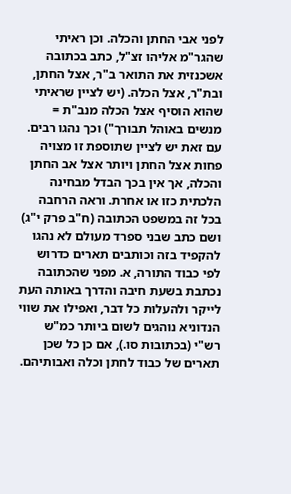לפני אבי החתן והכלה. וכן ראיתי שהגר"מ אליהו זצ"ל, כתב בכתובה אשכנזית את התואר ב"ר, אצל החתן, ובת"ר, אצל הכלה. (יש לציין שראיתי שהוא הוסיף אצל הכלה מנב"ת = מנשים באוהל תבורך") וכך נהגו רבים. עם זאת יש לציין שתוספת זו מצויה פחות אצל החתן ויותר אצל אב החתן והכלה, אך אין בכך הבדל מבחינה הלכתית כזו או אחרת. וראה הרחבה בכל זה במשפט הכתובה (ח"ב פרק י"ג) ושם כתב שבני ספרד מעולם לא נהגו להקפיד בזה וכותבים תארים כדרוש לפי כבוד התורה, א. מפני שהכתובה נכתבת בשעת חיבה והדרך באותה העת לייקר ולהעלות כל דבר, ואפילו את שווי הנדוניא נוהגים לשום ביותר כמ"ש רש"י (בכתובות סו.), אם כן כל שכן תארים של כבוד לחתן וכלה ואבותיהם.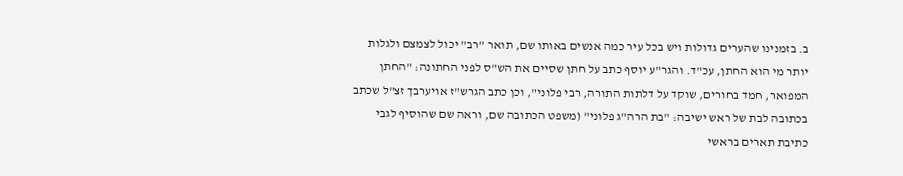ב. בזמנינו שהערים גדולות ויש בכל עיר כמה אנשים באותו שם, תואר "רב" יכול לצמצם ולגלות יותר מי הוא החתן, עכ"ד. והגר"ע יוסף כתב על חתן שסיים את הש"ס לפני החתונה: "החתן המפואר, חמד בחורים, שוקד על דלתות התורה, רבי פלוני", וכן כתב הגרש"ז אויערבך זצ"ל שכתב בכתובה לבת של ראש ישיבה: "בת הרה"ג פלוני" (משפט הכתובה שם, וראה שם שהוסיף לגבי כתיבת תארים בראשי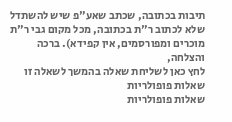תיבות בכתובה, שכתב שאע"פ שיש להשתדל שלא לכתוב ר"ת בכתובה, מכל מקום גבי ר"ת מוכרים ומפורסמים, אין קפידא). ברכה והצלחה,
לחץ כאן לשליחת שאלה בהמשך לשאלה זו
שאלות פופולריות
שאלות פופולריות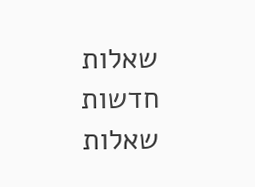שאלות חדשות
שאלות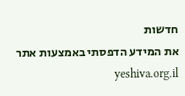חדשות
את המידע הדפסתי באמצעות אתר yeshiva.org.il